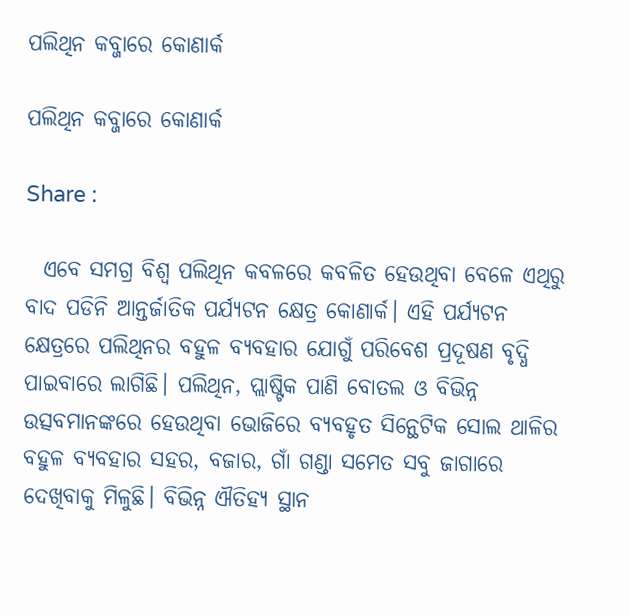ପଲିଥିନ କବ୍ଜାରେ କୋଣାର୍କ

ପଲିଥିନ କବ୍ଜାରେ କୋଣାର୍କ

Share :

  ଏବେ ସମଗ୍ର ବିଶ୍ୱ ପଲିଥିନ କବଳରେ କବଳିତ ହେଉଥିବା ବେଳେ ଏଥିରୁ ବାଦ ପଡିନି ଆନ୍ତର୍ଜାତିକ ପର୍ଯ୍ୟଟନ କ୍ଷେତ୍ର କୋଣାର୍କ। ଏହି ପର୍ଯ୍ୟଟନ କ୍ଷେତ୍ରରେ ପଲିଥିନର ବହୁଳ ବ୍ୟବହାର ଯୋଗୁଁ ପରିବେଶ ପ୍ରଦୂଷଣ ବୃଦ୍ଧି ପାଇବାରେ ଲାଗିଛି। ପଲିଥିନ, ପ୍ଲାଷ୍ଟିକ ପାଣି ବୋତଲ ଓ ବିଭିନ୍ନ ଉତ୍ସବମାନଙ୍କରେ ହେଉଥିବା ଭୋଜିରେ ବ୍ୟବହୃତ ସିନ୍ଥେଟିକ ସୋଲ ଥାଳିର ବହୁଳ ବ୍ୟବହାର ସହର, ବଜାର, ଗାଁ ଗଣ୍ଡା ସମେତ ସବୁ ଜାଗାରେ ଦେଖିବାକୁ ମିଳୁଛି। ବିଭିନ୍ନ ଐତିହ୍ୟ ସ୍ଥାନ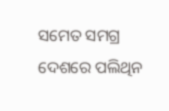ସମେତ ସମଗ୍ର ଦେଶରେ ପଲିଥିନ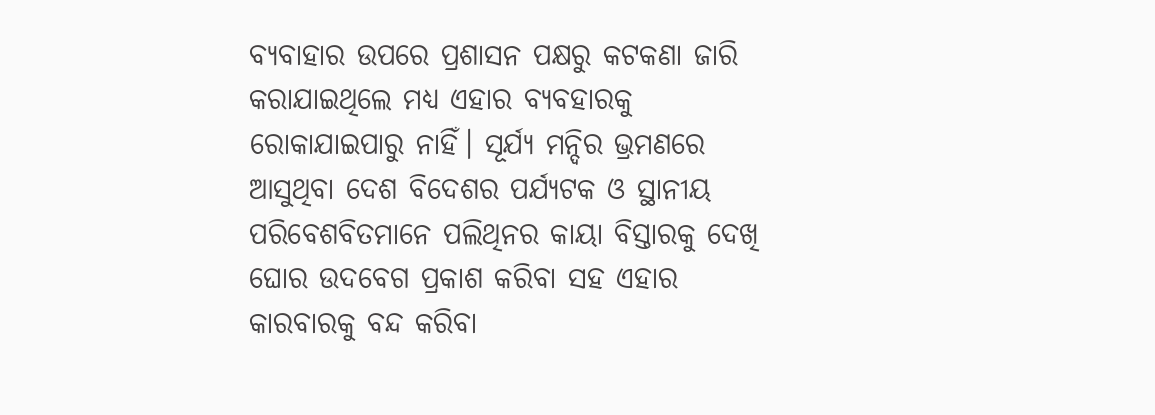ବ୍ୟବାହାର ଉପରେ ପ୍ରଶାସନ ପକ୍ଷରୁ କଟକଣା ଜାରି କରାଯାଇଥିଲେ ମଧ୍ୟ ଏହାର ବ୍ୟବହାରକୁ ରୋକାଯାଇପାରୁ ନାହିଁ। ସୂର୍ଯ୍ୟ ମନ୍ଦିର ଭ୍ରମଣରେ ଆସୁଥିବା ଦେଶ ବିଦେଶର ପର୍ଯ୍ୟଟକ ଓ ସ୍ଥାନୀୟ ପରିବେଶବିତମାନେ ପଲିଥିନର କାୟା ବିସ୍ତାରକୁ ଦେଖି ଘୋର ଉଦବେଗ ପ୍ରକାଶ କରିବା ସହ ଏହାର କାରବାରକୁ ବନ୍ଦ କରିବା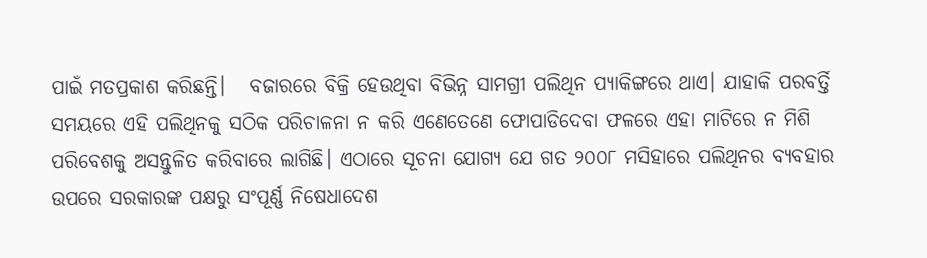ପାଇଁ ମତପ୍ରକାଶ କରିଛନ୍ତି।   ବଜାରରେ ବିକ୍ରି ହେଉଥିବା ବିଭିନ୍ନ ସାମଗ୍ରୀ ପଲିଥିନ ପ୍ୟାକିଙ୍ଗରେ ଥାଏ। ଯାହାକି ପରବର୍ତ୍ତି ସମୟରେ ଏହି ପଲିଥିନକୁ ସଠିକ ପରିଚାଳନା ନ କରି ଏଣେତେଣେ ଫୋପାଡିଦେବା ଫଳରେ ଏହା ମାଟିରେ ନ ମିଶି ପରିବେଶକୁ ଅସନ୍ତୁଳିତ କରିବାରେ ଲାଗିଛି। ଏଠାରେ ସୂଚନା ଯୋଗ୍ୟ ଯେ ଗତ ୨୦୦୮ ମସିହାରେ ପଲିଥିନର ବ୍ୟବହାର ଉପରେ ସରକାରଙ୍କ ପକ୍ଷରୁ ସଂପୂର୍ଣ୍ଣ ନିଷେଧାଦେଶ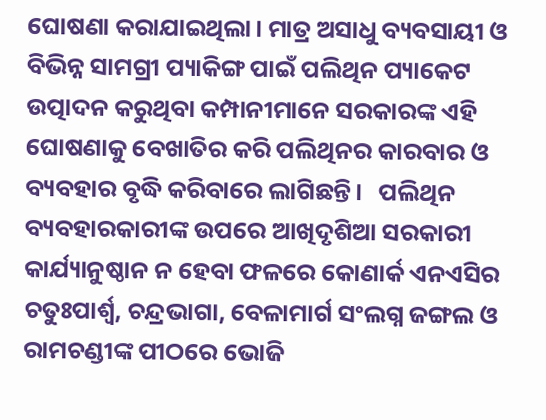ଘୋଷଣା କରାଯାଇଥିଲା। ମାତ୍ର ଅସାଧୁ ବ୍ୟବସାୟୀ ଓ ବିଭିନ୍ନ ସାମଗ୍ରୀ ପ୍ୟାକିଙ୍ଗ ପାଇଁ ପଲିଥିନ ପ୍ୟାକେଟ ଉତ୍ପାଦନ କରୁଥିବା କମ୍ପାନୀମାନେ ସରକାରଙ୍କ ଏହି ଘୋଷଣାକୁ ବେଖାତିର କରି ପଲିଥିନର କାରବାର ଓ ବ୍ୟବହାର ବୃଦ୍ଧି କରିବାରେ ଲାଗିଛନ୍ତି।   ପଲିଥିନ ବ୍ୟବହାରକାରୀଙ୍କ ଉପରେ ଆଖିଦୃଶିଆ ସରକାରୀ କାର୍ଯ୍ୟାନୁଷ୍ଠାନ ନ ହେବା ଫଳରେ କୋଣାର୍କ ଏନଏସିର ଚତୁଃପାର୍ଶ୍ୱ, ଚନ୍ଦ୍ରଭାଗା, ବେଳାମାର୍ଗ ସଂଲଗ୍ନ ଜଙ୍ଗଲ ଓ ରାମଚଣ୍ଡୀଙ୍କ ପୀଠରେ ଭୋଜି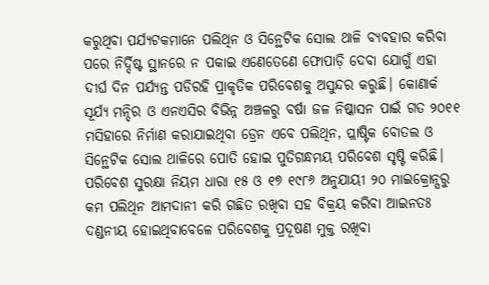କରୁଥିବା ପର୍ଯ୍ୟଟକମାନେ ପଲିଥିନ ଓ ସିନ୍ଥେଟିକ ସୋଲ ଥାଳି ବ୍ୟବହାର କରିବା ପରେ ନିର୍ଦ୍ଦିଷ୍ଟ ସ୍ଥାନରେ ନ ପକାଇ ଏଣେତେଣେ ଫୋପାଡ଼ି ଦେବା ଯୋଗୁଁ ଏହା ଦୀର୍ଘ ଦିନ ପର୍ଯ୍ୟନ୍ତ ପଡିରହି ପ୍ରାକୃତିକ ପରିବେଶକୁ ଅସୁନ୍ଦର କରୁଛି। କୋଣାର୍କ ସୂର୍ଯ୍ୟ ମନ୍ଦିର ଓ ଏନଏସିର ବିଭିନ୍ନ ଅଞ୍ଚଳରୁ ବର୍ଷା ଜଳ ନିଷ୍କାସନ ପାଇଁ ଗତ ୨୦୧୧ ମସିହାରେ ନିର୍ମାଣ କରାଯାଇଥିବା ଡ୍ରେନ ଏବେ ପଲିଥିନ, ପ୍ଲାଷ୍ଟିକ ବୋତଲ ଓ ସିନ୍ଥେଟିକ ସୋଲ ଥାଳିରେ ପୋତି ହୋଇ ପୁତିଗନ୍ଧମୟ ପରିବେଶ ସୃଷ୍ଟି କରିଛି। ପରିବେଶ ସୁରକ୍ଷା ନିୟମ ଧାରା ୧୫ ଓ ୧୭ ୧୯୮୬ ଅନୁଯାୟୀ ୨୦ ମାଇକ୍ରୋନ୍ସରୁ କମ ପଲିଥିନ ଆମଦାନୀ କରି ଗଛିତ ରଖିବା ସହ ବିକ୍ରୟ କରିବା ଆଇନତଃ ଦଣ୍ଡନୀୟ ହୋଇଥିବାବେଳେ ପରିବେଶକୁ ପ୍ରଦୂଷଣ ମୁକ୍ତ ରଖିବା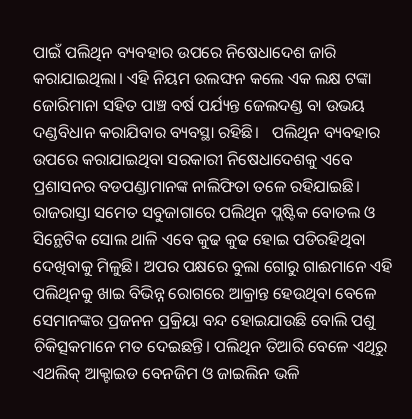ପାଇଁ ପଲିଥିନ ବ୍ୟବହାର ଉପରେ ନିଷେଧାଦେଶ ଜାରି କରାଯାଇଥିଲା। ଏହି ନିୟମ ଉଲଙ୍ଘନ କଲେ ଏକ ଲକ୍ଷ ଟଙ୍କା ଜୋରିମାନା ସହିତ ପାଞ୍ଚ ବର୍ଷ ପର୍ଯ୍ୟନ୍ତ ଜେଲଦଣ୍ଡ ବା ଉଭୟ ଦଣ୍ଡବିଧାନ କରାଯିବାର ବ୍ୟବସ୍ଥା ରହିଛି।   ପଲିଥିନ ବ୍ୟବହାର ଉପରେ କରାଯାଇଥିବା ସରକାରୀ ନିଷେଧାଦେଶକୁ ଏବେ ପ୍ରଶାସନର ବଡପଣ୍ଡାମାନଙ୍କ ନାଲିଫିତା ତଳେ ରହିଯାଇଛି। ରାଜରାସ୍ତା ସମେତ ସବୁଜାଗାରେ ପଲିଥିନ ପ୍ଲଷ୍ଟିକ ବୋତଲ ଓ ସିନ୍ଥେଟିକ ସୋଲ ଥାଳି ଏବେ କୁଢ କୁଢ ହୋଇ ପଡିରହିଥିବା ଦେଖିବାକୁ ମିଳୁଛି। ଅପର ପକ୍ଷରେ ବୁଲା ଗୋରୁ ଗାଈମାନେ ଏହି ପଲିଥିନକୁ ଖାଇ ବିଭିନ୍ନ ରୋଗରେ ଆକ୍ରାନ୍ତ ହେଉଥିବା ବେଳେ ସେମାନଙ୍କର ପ୍ରଜନନ ପ୍ରକ୍ରିୟା ବନ୍ଦ ହୋଇଯାଉଛି ବୋଲି ପଶୁ ଚିକିତ୍ସକମାନେ ମତ ଦେଇଛନ୍ତି। ପଲିଥିନ ତିଆରି ବେଳେ ଏଥିରୁ ଏଥଲିକ‌୍‍ ଆକ୍ଟାଇଡ ବେନଜିମ ଓ ଜାଇଲିନ ଭଳି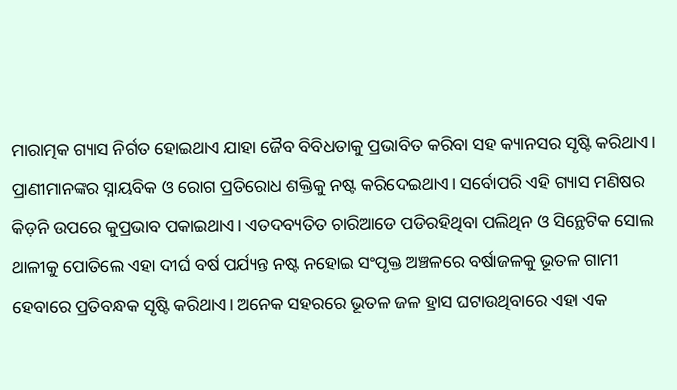ମାରାତ୍ମକ ଗ୍ୟାସ ନିର୍ଗତ ହୋଇଥାଏ ଯାହା ଜୈବ ବିବିଧତାକୁ ପ୍ରଭାବିତ କରିବା ସହ କ୍ୟାନସର ସୃଷ୍ଟି କରିଥାଏ। ପ୍ରାଣୀମାନଙ୍କର ସ୍ନାୟବିକ ଓ ରୋଗ ପ୍ରତିରୋଧ ଶକ୍ତିକୁ ନଷ୍ଟ କରିଦେଇଥାଏ। ସର୍ବୋପରି ଏହି ଗ୍ୟାସ ମଣିଷର କିଡ଼ନି ଉପରେ କୁପ୍ରଭାବ ପକାଇଥାଏ। ଏତଦବ୍ୟତିତ ଚାରିଆଡେ ପଡିରହିଥିବା ପଲିଥିନ ଓ ସିନ୍ଥେଟିକ ସୋଲ ଥାଳୀକୁ ପୋତିଲେ ଏହା ଦୀର୍ଘ ବର୍ଷ ପର୍ଯ୍ୟନ୍ତ ନଷ୍ଟ ନହୋଇ ସଂପୃକ୍ତ ଅଞ୍ଚଳରେ ବର୍ଷାଜଳକୁ ଭୂତଳ ଗାମୀ ହେବାରେ ପ୍ରତିବନ୍ଧକ ସୃଷ୍ଟି କରିଥାଏ। ଅନେକ ସହରରେ ଭୂତଳ ଜଳ ହ୍ରାସ ଘଟାଉଥିବାରେ ଏହା ଏକ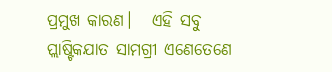ପ୍ରମୁଖ କାରଣ।   ଏହି ସବୁ ପ୍ଲାଷ୍ଟିକଯାତ ସାମଗ୍ରୀ ଏଣେତେଣେ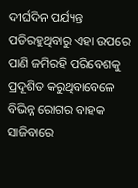ଦୀର୍ଘଦିନ ପର୍ଯ୍ୟନ୍ତ ପଡିରହୁଥିବାରୁ ଏହା ଉପରେ ପାଣି ଜମିରହି ପରିବେଶକୁ ପ୍ରଦୂଶିତ କରୁଥିବାବେଳେ ବିଭିନ୍ନ ରୋଗର ବାହକ ସାଜିବାରେ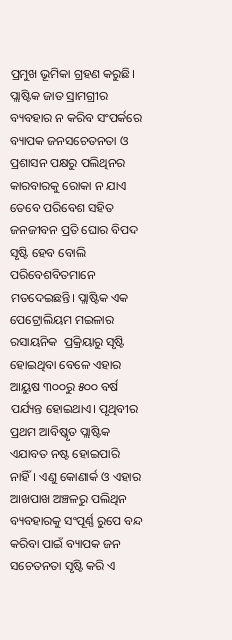ପ୍ରମୁଖ ଭୂମିକା ଗ୍ରହଣ କରୁଛି। ପ୍ଲାଷ୍ଟିକ ଜାତ ସ୍ରାମଗ୍ରୀର ବ୍ୟବହାର ନ କରିବ ସଂପର୍କରେ ବ୍ୟାପକ ଜନସଚେତନତା ଓ ପ୍ରଶାସନ ପକ୍ଷରୁ ପଲିଥିନର କାରବାରକୁ ରୋକା ନ ଯାଏ ତେବେ ପରିବେଶ ସହିତ ଜନଜୀବନ ପ୍ରତି ଘୋର ବିପଦ ସୃଷ୍ଟି ହେବ ବୋଲି ପରିବେଶବିତମାନେ ମତଦେଇଛନ୍ତି। ପ୍ଲାଷ୍ଟିକ ଏକ ପେଟ୍ରୋଲିୟମ ମଇଳାର ରସାୟନିକ  ପ୍ରକ୍ରିୟାରୁ ସୃଷ୍ଟି ହୋଇଥିବା ବେଳେ ଏହାର ଆୟୁଷ ୩୦୦ରୁ ୫୦୦ ବର୍ଷ ପର୍ଯ୍ୟନ୍ତ ହୋଇଥାଏ। ପୃଥିବୀର ପ୍ରଥମ ଆବିଷ୍କୃତ ପ୍ଲାଷ୍ଟିକ ଏଯାବତ ନଷ୍ଟ ହୋଇପାରି ନାହିଁ। ଏଣୁ କୋଣାର୍କ ଓ ଏହାର ଆଖପାଖ ଅଞ୍ଚଳରୁ ପଲିଥିନ ବ୍ୟବହାରକୁ ସଂପୂର୍ଣ୍ଣ ରୁପେ ବନ୍ଦ କରିବା ପାଇଁ ବ୍ୟାପକ ଜନ ସଚେତନତା ସୃଷ୍ଟି କରି ଏ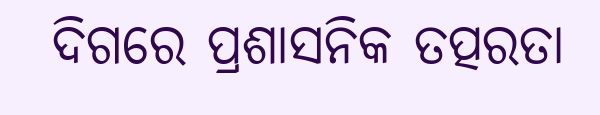ଦିଗରେ ପ୍ରଶାସନିକ ତତ୍ପରତା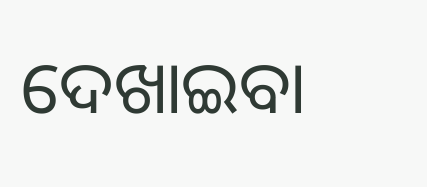ଦେଖାଇବା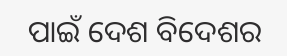ପାଇଁ ଦେଶ ବିଦେଶର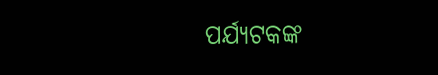ପର୍ଯ୍ୟଟକଙ୍କ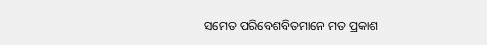ସମେତ ପରିବେଶବିତମାନେ ମତ ପ୍ରକାଶ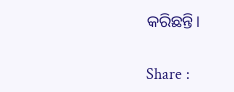କରିଛନ୍ତି।

Share :